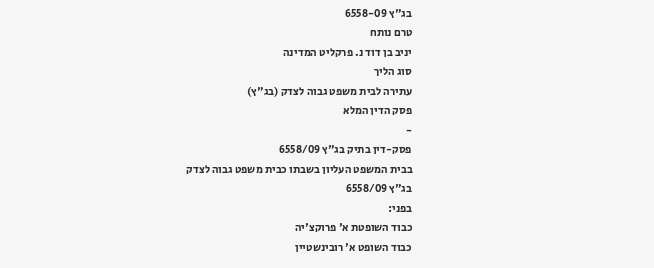בג"ץ 6558-09
טרם נותח
יניב בן דוד נ. פרקליט המדינה
סוג הליך
עתירה לבית משפט גבוה לצדק (בג"ץ)
פסק הדין המלא
-
פסק-דין בתיק בג"ץ 6558/09
בבית המשפט העליון בשבתו כבית משפט גבוה לצדק
בג"ץ 6558/09
בפני:
כבוד השופטת א' פרוקצ'יה
כבוד השופט א' רובינשטיין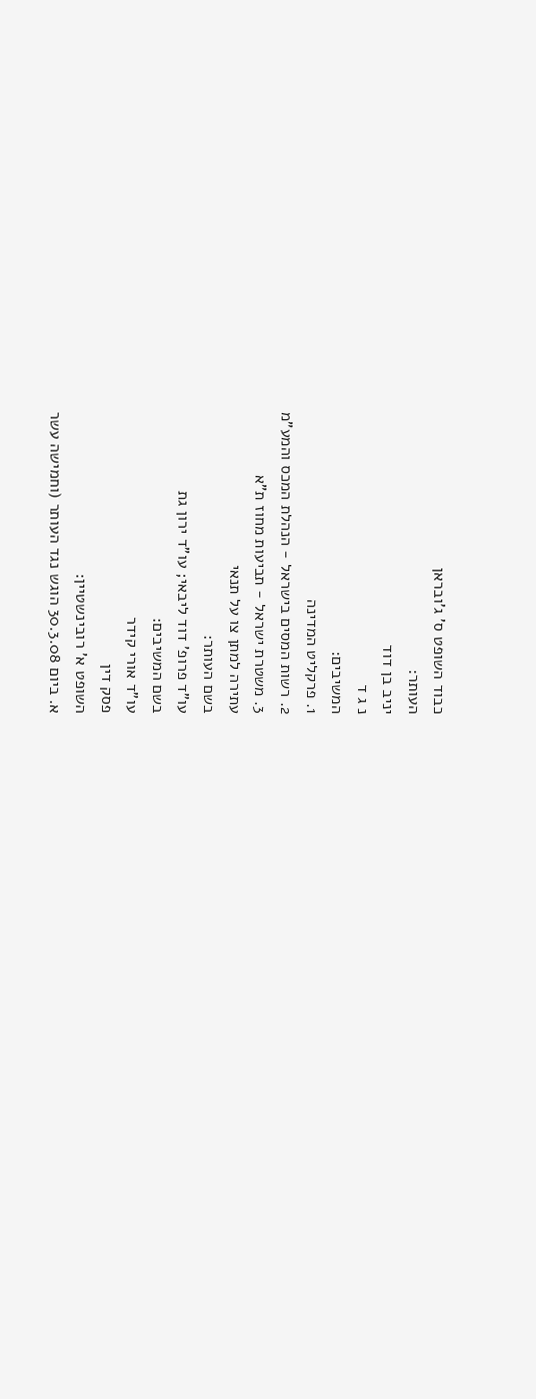כבוד השופט ס' ג'ובראן
העותר:
יניב בן דוד
נ ג ד
המשיבים:
1. פרקליט המדינה
2. רשות המסים בישראל - הנהלת המכס והמע"מ
3. משטרת ישראל - תביעות מחוז ת"א
עתירה למתן צו על תנאי
בשם העותר:
עו"ד פרופ' דוד ליבאי; עו"ד ירון גת
בשם המשיבים:
עו"ד אורי קידר
פסק דין
השופט א' רובינשטיין:
א. ביום 30.3.08 הוגש נגד העותר (וחמישה עשר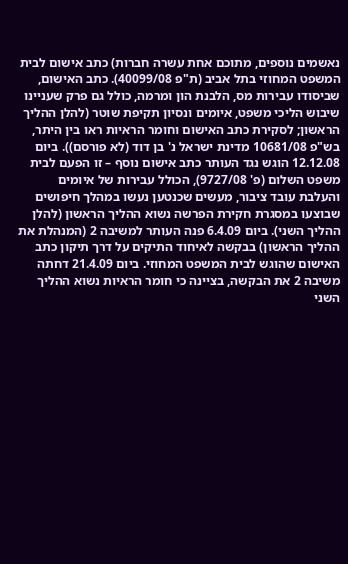נאשמים נוספים, מתוכם אחת עשרה חברות) כתב אישום לבית המשפט המחוזי בתל אביב (ת"פ 40099/08). כתב האישום, שביסודו עבירות מס, הלבנת הון ומרמה, כולל גם פרק שעניינו שיבוש הליכי משפט, איומים ונסיון תקיפת שוטר (להלן ההליך הראשון; לסקירת כתב האישום וחומר הראיות ראו בין היתר, בש"פ 10681/08 מדינת ישראל נ' בן דוד (לא פורסם)). ביום 12.12.08 הוגש נגד העותר כתב אישום נוסף – זו הפעם לבית משפט השלום (פ' 9727/08), הכולל עבירות של איומים והעלבת עובד ציבור, מעשים שכנטען נעשו במהלך חיפושים שבוצעו במסגרת חקירת הפרשה נשוא ההליך הראשון (להלן ההליך השני). ביום 6.4.09 פנה העותר למשיבה 2 (המנהלת את ההליך הראשון) בבקשה לאיחוד התיקים על דרך תיקון כתב האישום שהוגש לבית המשפט המחוזי. ביום 21.4.09 דחתה משיבה 2 את הבקשה, בציינה כי חומר הראיות נשוא ההליך השני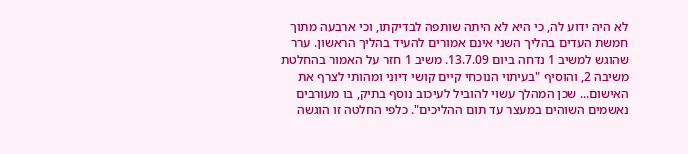לא היה ידוע לה, כי היא לא היתה שותפה לבדיקתו, וכי ארבעה מתוך חמשת העדים בהליך השני אינם אמורים להעיד בהליך הראשון. ערר שהוגש למשיב 1 נדחה ביום 13.7.09. משיב 1 חזר על האמור בהחלטת משיבה 2, והוסיף "בעיתוי הנוכחי קיים קושי דיוני ומהותי לצרף את האישום... שכן המהלך עשוי להוביל לעיכוב נוסף בתיק, בו מעורבים נאשמים השוהים במעצר עד תום ההליכים". כלפי החלטה זו הוגשה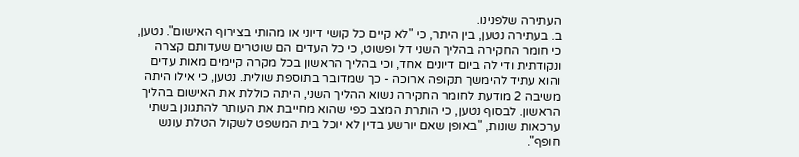העתירה שלפנינו.
ב. בעתירה נטען, בין היתר, כי "לא קיים כל קושי דיוני או מהותי בצירוף האישום". נטען, כי חומר החקירה בהליך השני דל ופשוט, כי כל העדים הם שוטרים שעדותם קצרה ונקודתית ודי לה ביום דיונים אחד, וכי בהליך הראשון בכל מקרה קיימים מאות עדים והוא עתיד להימשך תקופה ארוכה - כך שמדובר בתוספת שולית. נטען, כי אילו היתה משיבה 2 מודעת לחומר החקירה נשוא ההליך השני, היתה כוללת את האישום בהליך הראשון. לבסוף נטען, כי הותרת המצב כפי שהוא מחייבת את העותר להתגונן בשתי ערכאות שונות, "באופן שאם יורשע בדין לא יוכל בית המשפט לשקול הטלת עונש חופף".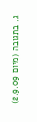ג. בתגובה (מיום 2.9.09)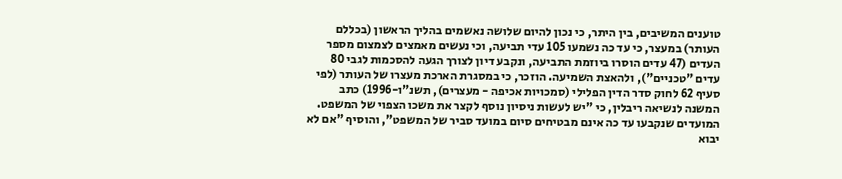טוענים המשיבים, בין היתר, כי נכון להיום שלושה נאשמים בהליך הראשון (בכללם העותר) במעצר, כי עד כה נשמעו 105 עדי תביעה, וכי נעשים מאמצים לצמצום מספר העדים (47 עדים הוסרו ביוזמת התביעה, ונקבע דיון לצורך הגעה להסכמות לגבי 80 עדים "טכניים"), ולהאצת השמיעה. הוזכר, כי במסגרת הארכת מעצרו של העותר (לפי סעיף 62 לחוק סדר הדין הפלילי (סמכויות אכיפה - מעצרים), תשנ"ו-1996) כתב המשנה לנשיאה ריבלין, כי "יש לעשות ניסיון נוסף לקצר את משכו הצפוי של המשפט. המועדים שנקבעו עד כה אינם מבטיחים סיום במועד סביר של המשפט", והוסיף "אם לא יבוא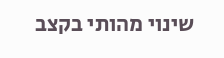שינוי מהותי בקצב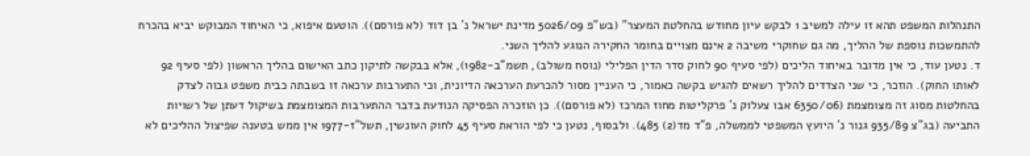התנהלות המשפט תהא זו עילה למשיב 1 לבקש עיון מחודש בהחלטת המעצר" (בש"פ 5026/09 מדינת ישראל נ' בן דוד (לא פורסם)). הוטעם איפוא, כי האיחוד המבוקש יביא בהכרח להתמשכות נוספת של ההליך, מה גם שחוקרי משיבה 2 אינם מצויים בחומר החקירה הנוגע להליך השני.
ד. נטען עוד, כי אין מדובר באיחוד הליכים (לפי סעיף 90 לחוק סדר הדין הפלילי (נוסח משולב), תשמ"ב-1982), אלא בבקשה לתיקון כתב האישום בהליך הראשון (לפי סעיף 92 לאותו החוק). הוזכר, כי שני הצדדים להליך רשאים להגיש בקשה כאמור, כי העניין מסור להכרעת הערכאה הדיונית, וכי התערבות ערכאה זו בשבתה כבית משפט גבוה לצדק בהחלטות מסוג זה מצומצמת (6350/06 אבו צעלוק נ' פרקליטות מחוז המרכז (לא פורסם)). כן הוזכרה הפסיקה הנודעת בדבר ההתערבות המצומצמת בשיקול דעתן של רשויות התביעה (בג"צ 935/89 גנור נ' היועץ המשפטי לממשלה, פ"ד מד(2) 485). ולבסוף, נטען כי לפי הוראת סעיף 45 לחוק העונשין, תשל"ז-1977 אין ממש בטענה שפיצול ההליכים לא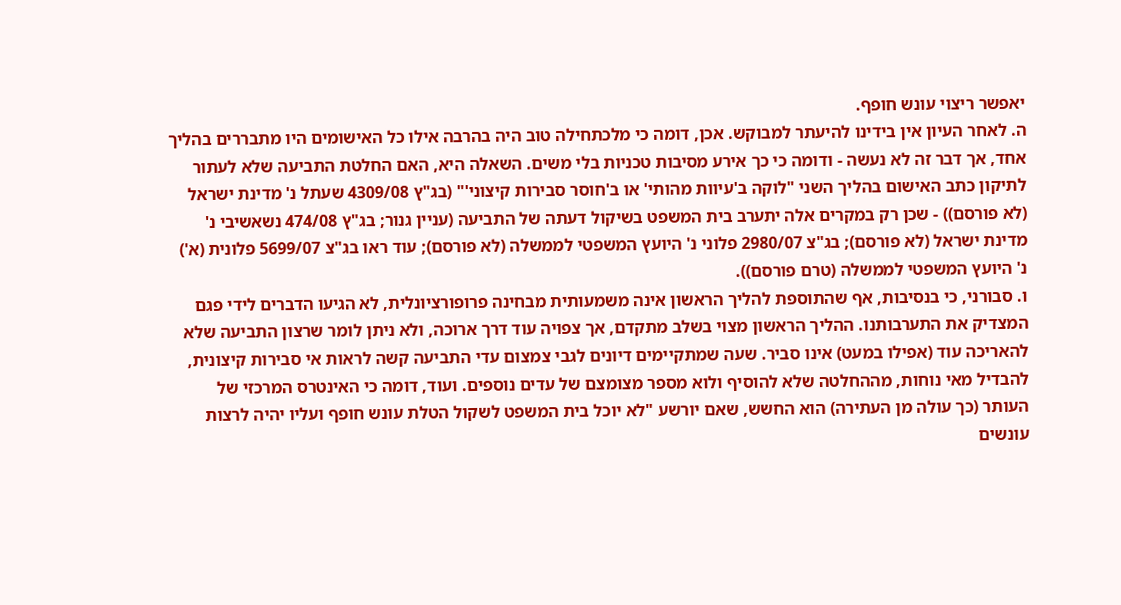יאפשר ריצוי עונש חופף.
ה. לאחר העיון אין בידינו להיעתר למבוקש. אכן, דומה כי מלכתחילה טוב היה בהרבה אילו כל האישומים היו מתבררים בהליך אחד, אך דבר זה לא נעשה - ודומה כי כך אירע מסיבות טכניות בלי משים. השאלה היא, האם החלטת התביעה שלא לעתור לתיקון כתב האישום בהליך השני "לוקה ב'עיוות מהותי' או ב'חוסר סבירות קיצוני'" (בג"ץ 4309/08 שעתל נ' מדינת ישראל (לא פורסם)) - שכן רק במקרים אלה יתערב בית המשפט בשיקול דעתה של התביעה (עניין גנור; בג"ץ 474/08 נשאשיבי נ' מדינת ישראל (לא פורסם); בג"צ 2980/07 פלוני נ' היועץ המשפטי לממשלה (לא פורסם); עוד ראו בג"צ 5699/07 פלונית (א') נ' היועץ המשפטי לממשלה (טרם פורסם)).
ו. סבורני, כי בנסיבות, אף שהתוספת להליך הראשון אינה משמעותית מבחינה פרופורציונלית, לא הגיעו הדברים לידי פגם המצדיק את התערבותנו. ההליך הראשון מצוי בשלב מתקדם, אך צפויה עוד דרך ארוכה, ולא ניתן לומר שרצון התביעה שלא להאריכה עוד (אפילו במעט) אינו סביר. שעה שמתקיימים דיונים לגבי צמצום עדי התביעה קשה לראות אי סבירות קיצונית, להבדיל מאי נוחות, מההחלטה שלא להוסיף ולוא מספר מצומצם של עדים נוספים. ועוד, דומה כי האינטרס המרכזי של העותר (כך עולה מן העתירה) הוא החשש, שאם יורשע "לא יוכל בית המשפט לשקול הטלת עונש חופף ועליו יהיה לרצות עונשים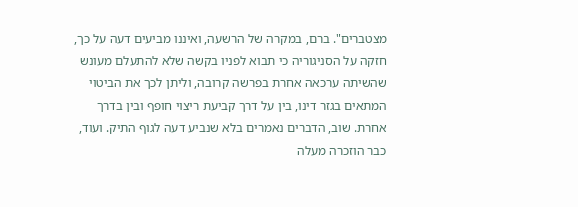מצטברים". ברם, במקרה של הרשעה, ואיננו מביעים דעה על כך, חזקה על הסניגוריה כי תבוא לפניו בקשה שלא להתעלם מעונש שהשיתה ערכאה אחרת בפרשה קרובה, וליתן לכך את הביטוי המתאים בגזר דינו, בין על דרך קביעת ריצוי חופף ובין בדרך אחרת. שוב, הדברים נאמרים בלא שנביע דעה לגוף התיק. ועוד, כבר הוזכרה מעלה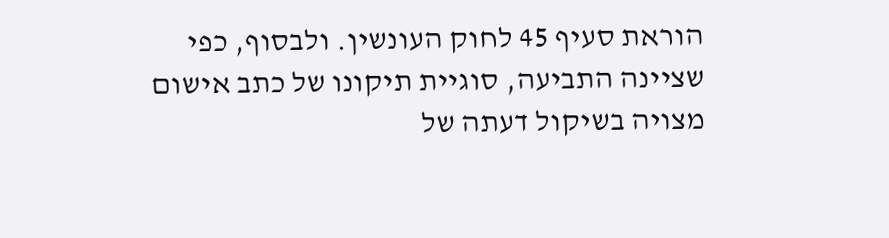הוראת סעיף 45 לחוק העונשין. ולבסוף, כפי שציינה התביעה, סוגיית תיקונו של כתב אישום מצויה בשיקול דעתה של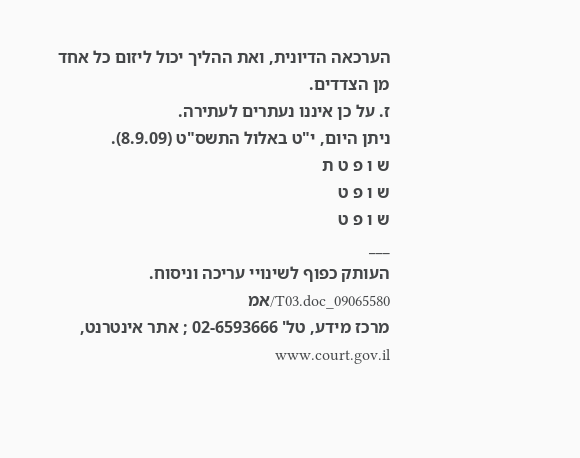הערכאה הדיונית, ואת ההליך יכול ליזום כל אחד מן הצדדים.
ז. על כן איננו נעתרים לעתירה.
ניתן היום, י"ט באלול התשס"ט (8.9.09).
ש ו פ ט ת
ש ו פ ט
ש ו פ ט
___
העותק כפוף לשינויי עריכה וניסוח. 09065580_T03.doc/אמ
מרכז מידע, טל' 02-6593666 ; אתר אינטרנט, www.court.gov.il